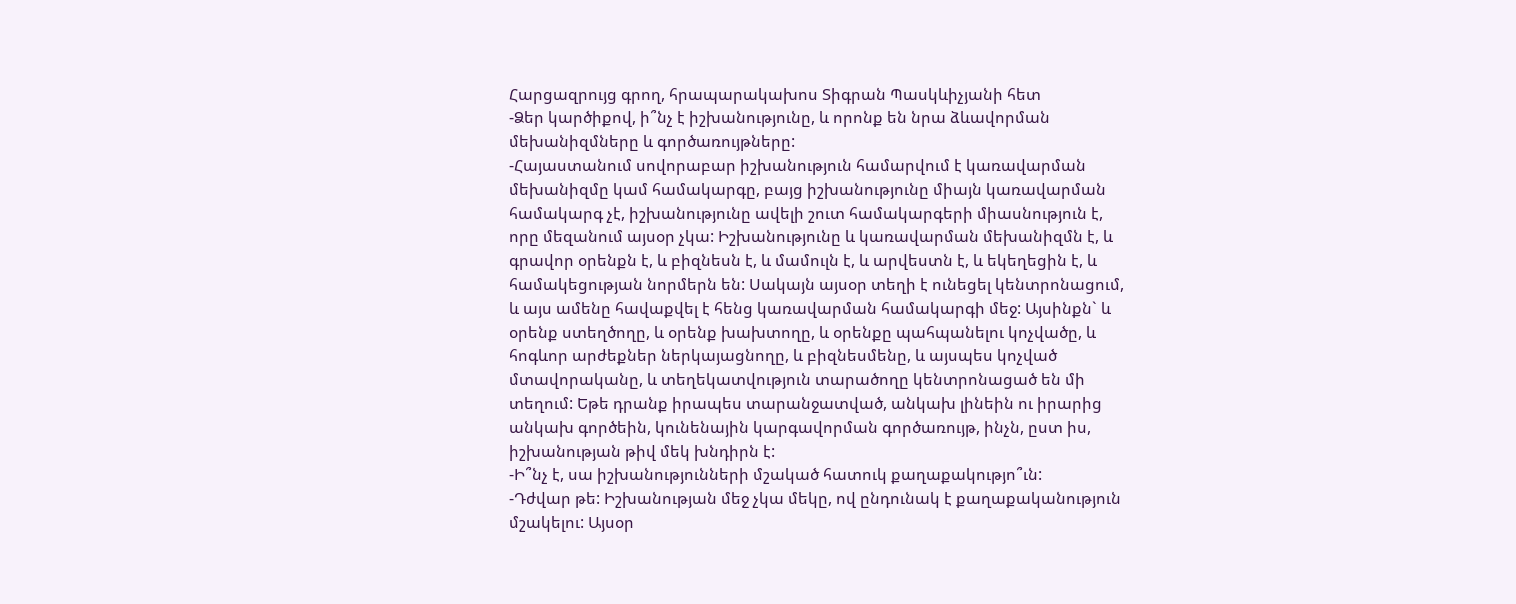Հարցազրույց գրող, հրապարակախոս Տիգրան Պասկևիչյանի հետ
-Ձեր կարծիքով, ի՞նչ է իշխանությունը, և որոնք են նրա ձևավորման մեխանիզմները և գործառույթները:
-Հայաստանում սովորաբար իշխանություն համարվում է կառավարման մեխանիզմը կամ համակարգը, բայց իշխանությունը միայն կառավարման համակարգ չէ, իշխանությունը ավելի շուտ համակարգերի միասնություն է, որը մեզանում այսօր չկա: Իշխանությունը և կառավարման մեխանիզմն է, և գրավոր օրենքն է, և բիզնեսն է, և մամուլն է, և արվեստն է, և եկեղեցին է, և համակեցության նորմերն են: Սակայն այսօր տեղի է ունեցել կենտրոնացում, և այս ամենը հավաքվել է հենց կառավարման համակարգի մեջ: Այսինքն` և օրենք ստեղծողը, և օրենք խախտողը, և օրենքը պահպանելու կոչվածը, և հոգևոր արժեքներ ներկայացնողը, և բիզնեսմենը, և այսպես կոչված մտավորականը, և տեղեկատվություն տարածողը կենտրոնացած են մի տեղում: Եթե դրանք իրապես տարանջատված, անկախ լինեին ու իրարից անկախ գործեին, կունենային կարգավորման գործառույթ, ինչն, ըստ իս, իշխանության թիվ մեկ խնդիրն է:
-Ի՞նչ է, սա իշխանությունների մշակած հատուկ քաղաքակությո՞ւն:
-Դժվար թե: Իշխանության մեջ չկա մեկը, ով ընդունակ է քաղաքականություն մշակելու: Այսօր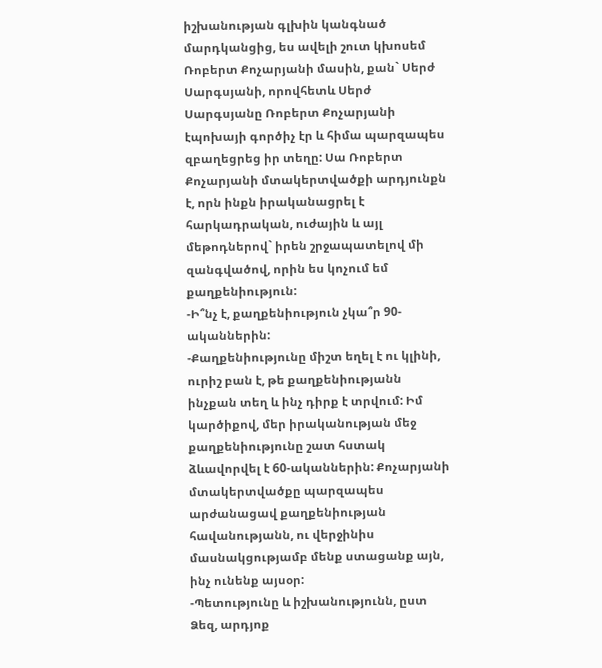իշխանության գլխին կանգնած մարդկանցից, ես ավելի շուտ կխոսեմ Ռոբերտ Քոչարյանի մասին, քան` Սերժ Սարգսյանի, որովհետև Սերժ Սարգսյանը Ռոբերտ Քոչարյանի էպոխայի գործիչ էր և հիմա պարզապես զբաղեցրեց իր տեղը: Սա Ռոբերտ Քոչարյանի մտակերտվածքի արդյունքն է, որն ինքն իրականացրել է հարկադրական, ուժային և այլ մեթոդներով` իրեն շրջապատելով մի զանգվածով, որին ես կոչում եմ քաղքենիություն:
-Ի՞նչ է, քաղքենիություն չկա՞ր 90-ականներին:
-Քաղքենիությունը միշտ եղել է ու կլինի, ուրիշ բան է, թե քաղքենիությանն ինչքան տեղ և ինչ դիրք է տրվում: Իմ կարծիքով, մեր իրականության մեջ քաղքենիությունը շատ հստակ ձևավորվել է 60-ականներին: Քոչարյանի մտակերտվածքը պարզապես արժանացավ քաղքենիության հավանությանն, ու վերջինիս մասնակցությամբ մենք ստացանք այն, ինչ ունենք այսօր:
-Պետությունը և իշխանությունն, ըստ Ձեզ, արդյոք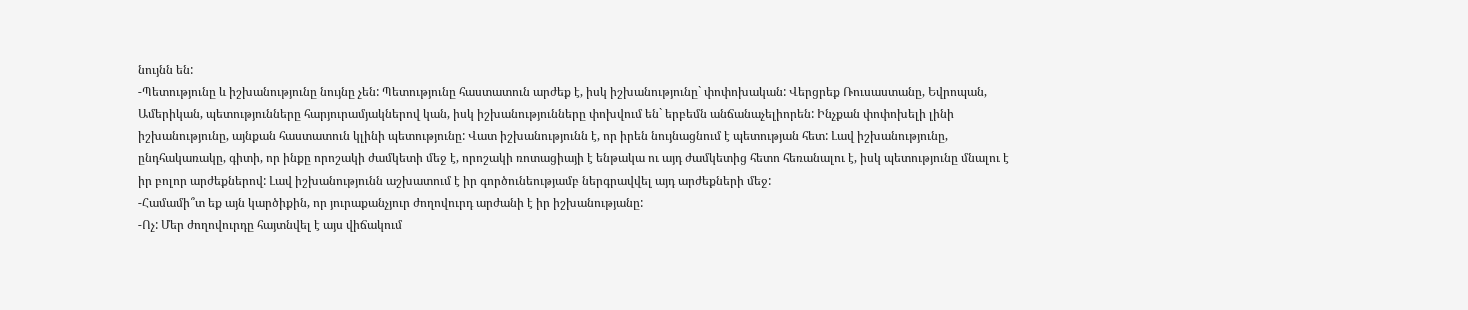նույնն են:
-Պետությունը և իշխանությունը նույնը չեն: Պետությունը հաստատուն արժեք է, իսկ իշխանությունը` փոփոխական: Վերցրեք Ռուսաստանը, Եվրոպան, Ամերիկան, պետությունները հարյուրամյակներով կան, իսկ իշխանությունները փոխվում են` երբեմն անճանաչելիորեն: Ինչքան փոփոխելի լինի իշխանությունը, այնքան հաստատուն կլինի պետությունը: Վատ իշխանությունն է, որ իրեն նույնացնում է պետության հետ: Լավ իշխանությունը, ընդհակառակը, գիտի, որ ինքը որոշակի ժամկետի մեջ է, որոշակի ռոտացիայի է ենթակա ու այդ ժամկետից հետո հեռանալու է, իսկ պետությունը մնալու է իր բոլոր արժեքներով: Լավ իշխանությունն աշխատում է իր գործունեությամբ ներգրավվել այդ արժեքների մեջ:
-Համամի՞տ եք այն կարծիքին, որ յուրաքանչյուր ժողովուրդ արժանի է իր իշխանությանը:
-Ոչ: Մեր ժողովուրդը հայտնվել է այս վիճակում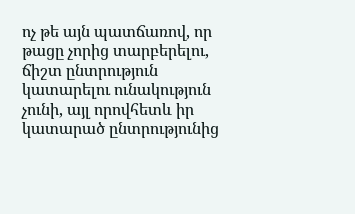ոչ թե այն պատճառով, որ թացը չորից տարբերելու, ճիշտ ընտրություն կատարելու ունակություն չունի, այլ որովհետև իր կատարած ընտրությունից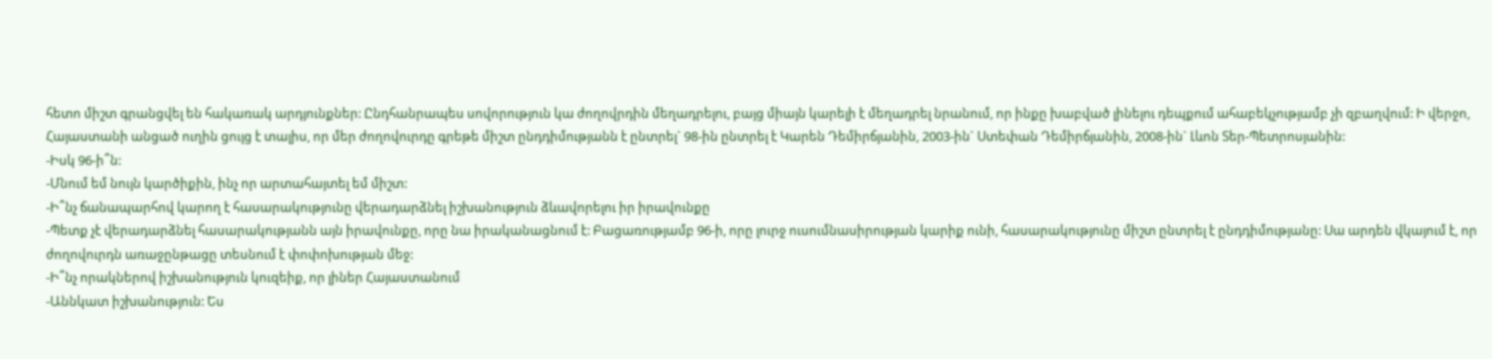հետո միշտ գրանցվել են հակառակ արդյունքներ: Ընդհանրապես սովորություն կա ժողովրդին մեղադրելու, բայց միայն կարելի է մեղադրել նրանում, որ ինքը խաբված լինելու դեպքում ահաբեկչությամբ չի զբաղվում: Ի վերջո, Հայաստանի անցած ուղին ցույց է տալիս, որ մեր ժողովուրդը գրեթե միշտ ընդդիմությանն է ընտրել` 98-ին ընտրել է Կարեն Դեմիրճյանին, 2003-ին` Ստեփան Դեմիրճյանին, 2008-ին` Լևոն Տեր-Պետրոսյանին:
-Իսկ 96-ի՞ն:
-Մնում եմ նույն կարծիքին, ինչ որ արտահայտել եմ միշտ:
-Ի՞նչ ճանապարհով կարող է հասարակությունը վերադարձնել իշխանություն ձևավորելու իր իրավունքը
-Պետք չէ վերադարձնել հասարակությանն այն իրավունքը, որը նա իրականացնում է: Բացառությամբ 96-ի, որը լուրջ ուսումնասիրության կարիք ունի, հասարակությունը միշտ ընտրել է ընդդիմությանը: Սա արդեն վկայում է, որ ժողովուրդն առաջընթացը տեսնում է փոփոխության մեջ:
-Ի՞նչ որակներով իշխանություն կուզեիք, որ լիներ Հայաստանում
-Աննկատ իշխանություն: Ես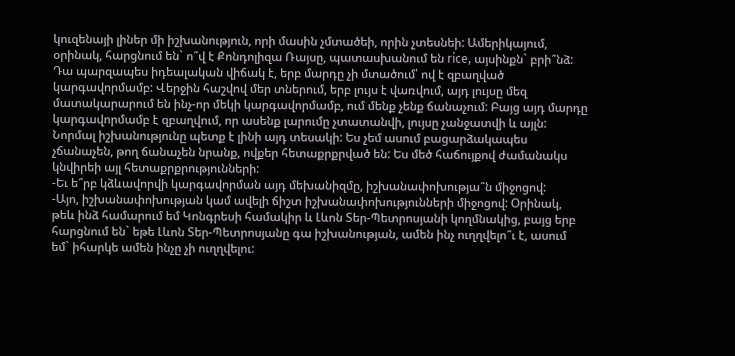կուզենայի լիներ մի իշխանություն, որի մասին չմտածեի, որին չտեսնեի: Ամերիկայում, օրինակ, հարցնում են` ո՞վ է Քոնդոլիզա Ռայսը, պատասխանում են rice, այսինքն` բրի՞նձ: Դա պարզապես իդեալական վիճակ է, երբ մարդը չի մտածում՝ ով է զբաղված կարգավորմամբ: Վերջին հաշվով մեր տներում, երբ լույս է վառվում, այդ լույսը մեզ մատակարարում են ինչ-որ մեկի կարգավորմամբ, ում մենք չենք ճանաչում: Բայց այդ մարդը կարգավորմամբ է զբաղվում, որ ասենք լարումը չտատանվի, լույսը չանջատվի և այլն: Նորմալ իշխանությունը պետք է լինի այդ տեսակի: Ես չեմ ասում բացարձակապես չճանաչեն, թող ճանաչեն նրանք, ովքեր հետաքրքրված են: Ես մեծ հաճույքով ժամանակս կնվիրեի այլ հետաքրքրությունների:
-Եւ ե՞րբ կձևավորվի կարգավորման այդ մեխանիզմը, իշխանափոխությա՞ն միջոցով:
-Այո, իշխանափոխության կամ ավելի ճիշտ իշխանափոխությունների միջոցով: Օրինակ, թեև ինձ համարում եմ Կոնգրեսի համակիր և Լևոն Տեր-Պետրոսյանի կողմնակից, բայց երբ հարցնում են` եթե Լևոն Տեր-Պետրոսյանը գա իշխանության, ամեն ինչ ուղղվելո՞ւ է, ասում եմ` իհարկե ամեն ինչը չի ուղղվելու: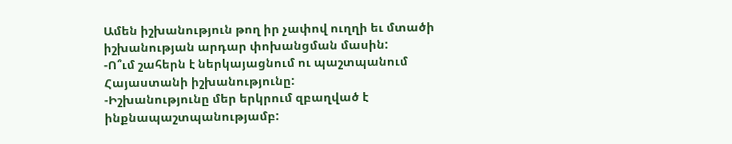Ամեն իշխանություն թող իր չափով ուղղի եւ մտածի իշխանության արդար փոխանցման մասին:
-Ո՞ւմ շահերն է ներկայացնում ու պաշտպանում Հայաստանի իշխանությունը:
-Իշխանությունը մեր երկրում զբաղված է ինքնապաշտպանությամբ: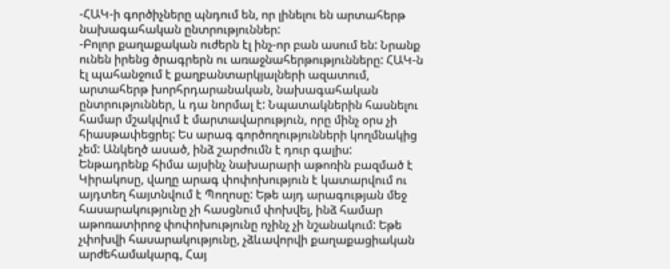-ՀԱԿ-ի գործիչները պնդում են, որ լինելու են արտահերթ նախագահական ընտրություններ:
-Բոլոր քաղաքական ուժերն էլ ինչ-որ բան ասում են: Նրանք ունեն իրենց ծրագրերն ու առաջնահերթությունները: ՀԱԿ-ն էլ պահանջում է քաղբանտարկյալների ազատում, արտահերթ խորհրդարանական, նախագահական ընտրություններ, և դա նորմալ է: Նպատակներին հասնելու համար մշակվում է մարտավարություն, որը մինչ օրս չի հիասթափեցրել: Ես արագ գործողությունների կողմնակից չեմ: Անկեղծ ասած, ինձ շարժումն է դուր գալիս: Ենթադրենք հիմա այսինչ նախարարի աթոռին բազմած է Կիրակոսը, վաղը արագ փոփոխություն է կատարվում ու այդտեղ հայտնվում է Պողոսը: Եթե այդ արագության մեջ հասարակությունը չի հասցնում փոխվել, ինձ համար աթոռատիրոջ փոփոխությունը ոչինչ չի նշանակում: Եթե չփոխվի հասարակությունը, չձևավորվի քաղաքացիական արժեհամակարգ, Հայ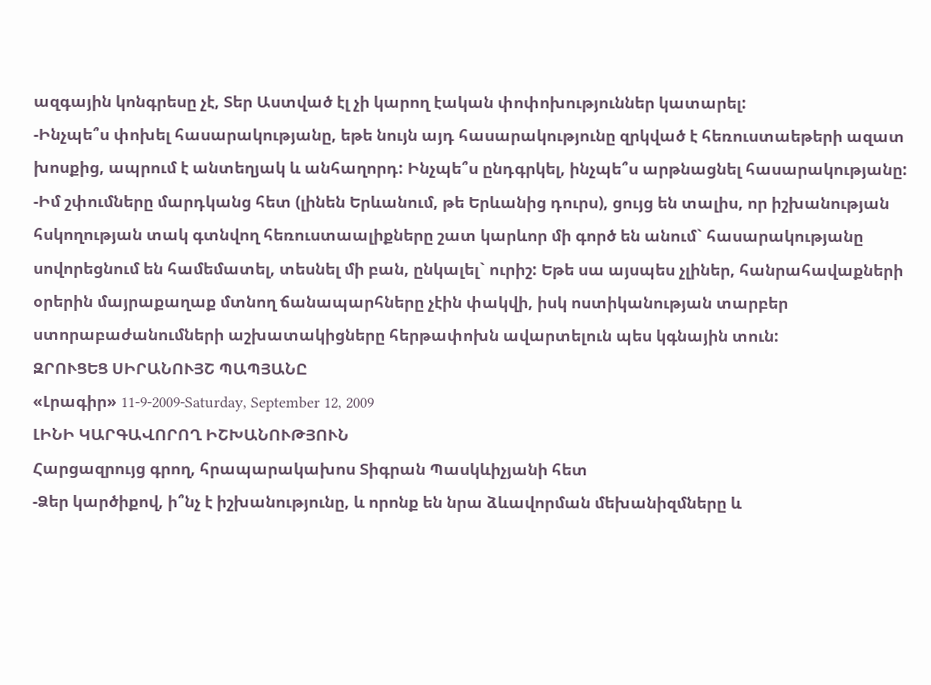ազգային կոնգրեսը չէ, Տեր Աստված էլ չի կարող էական փոփոխություններ կատարել:
-Ինչպե՞ս փոխել հասարակությանը, եթե նույն այդ հասարակությունը զրկված է հեռուստաեթերի ազատ խոսքից, ապրում է անտեղյակ և անհաղորդ: Ինչպե՞ս ընդգրկել, ինչպե՞ս արթնացնել հասարակությանը:
-Իմ շփումները մարդկանց հետ (լինեն Երևանում, թե Երևանից դուրս), ցույց են տալիս, որ իշխանության հսկողության տակ գտնվող հեռուստաալիքները շատ կարևոր մի գործ են անում` հասարակությանը սովորեցնում են համեմատել, տեսնել մի բան, ընկալել` ուրիշ: Եթե սա այսպես չլիներ, հանրահավաքների օրերին մայրաքաղաք մտնող ճանապարհները չէին փակվի, իսկ ոստիկանության տարբեր ստորաբաժանումների աշխատակիցները հերթափոխն ավարտելուն պես կգնային տուն:
ԶՐՈՒՑԵՑ ՍԻՐԱՆՈՒՅՇ ՊԱՊՅԱՆԸ
«Լրագիր» 11-9-2009-Saturday, September 12, 2009
ԼԻՆԻ ԿԱՐԳԱՎՈՐՈՂ ԻՇԽԱՆՈՒԹՅՈՒՆ
Հարցազրույց գրող, հրապարակախոս Տիգրան Պասկևիչյանի հետ
-Ձեր կարծիքով, ի՞նչ է իշխանությունը, և որոնք են նրա ձևավորման մեխանիզմները և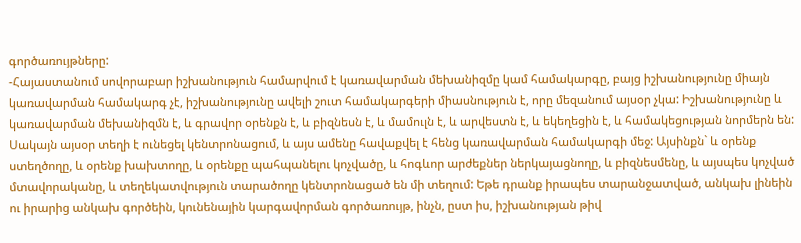գործառույթները:
-Հայաստանում սովորաբար իշխանություն համարվում է կառավարման մեխանիզմը կամ համակարգը, բայց իշխանությունը միայն կառավարման համակարգ չէ, իշխանությունը ավելի շուտ համակարգերի միասնություն է, որը մեզանում այսօր չկա: Իշխանությունը և կառավարման մեխանիզմն է, և գրավոր օրենքն է, և բիզնեսն է, և մամուլն է, և արվեստն է, և եկեղեցին է, և համակեցության նորմերն են: Սակայն այսօր տեղի է ունեցել կենտրոնացում, և այս ամենը հավաքվել է հենց կառավարման համակարգի մեջ: Այսինքն` և օրենք ստեղծողը, և օրենք խախտողը, և օրենքը պահպանելու կոչվածը, և հոգևոր արժեքներ ներկայացնողը, և բիզնեսմենը, և այսպես կոչված մտավորականը, և տեղեկատվություն տարածողը կենտրոնացած են մի տեղում: Եթե դրանք իրապես տարանջատված, անկախ լինեին ու իրարից անկախ գործեին, կունենային կարգավորման գործառույթ, ինչն, ըստ իս, իշխանության թիվ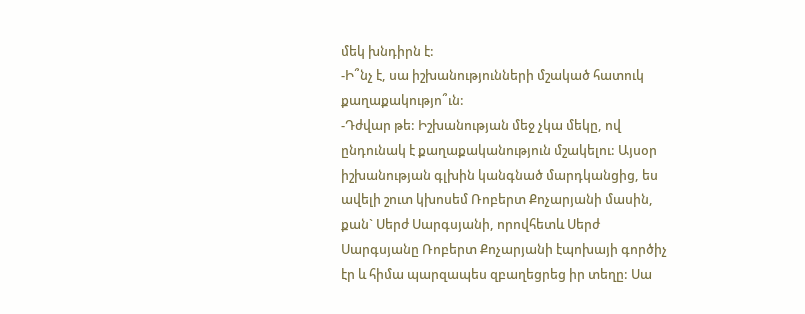մեկ խնդիրն է:
-Ի՞նչ է, սա իշխանությունների մշակած հատուկ քաղաքակությո՞ւն:
-Դժվար թե: Իշխանության մեջ չկա մեկը, ով ընդունակ է քաղաքականություն մշակելու: Այսօր իշխանության գլխին կանգնած մարդկանցից, ես ավելի շուտ կխոսեմ Ռոբերտ Քոչարյանի մասին, քան` Սերժ Սարգսյանի, որովհետև Սերժ Սարգսյանը Ռոբերտ Քոչարյանի էպոխայի գործիչ էր և հիմա պարզապես զբաղեցրեց իր տեղը: Սա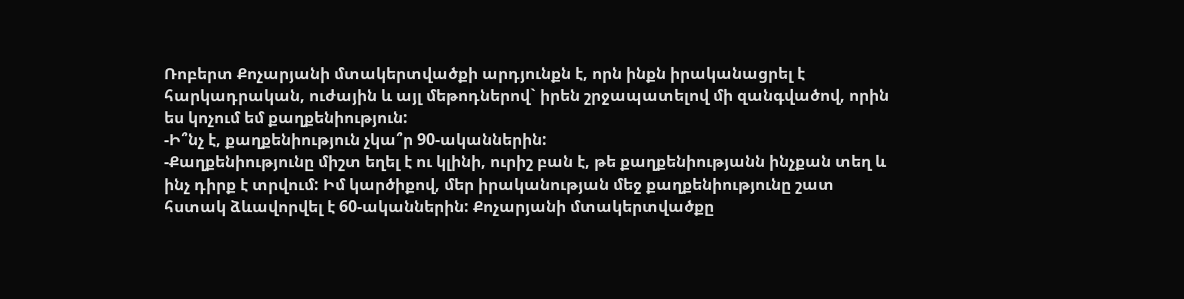Ռոբերտ Քոչարյանի մտակերտվածքի արդյունքն է, որն ինքն իրականացրել է հարկադրական, ուժային և այլ մեթոդներով` իրեն շրջապատելով մի զանգվածով, որին ես կոչում եմ քաղքենիություն:
-Ի՞նչ է, քաղքենիություն չկա՞ր 90-ականներին:
-Քաղքենիությունը միշտ եղել է ու կլինի, ուրիշ բան է, թե քաղքենիությանն ինչքան տեղ և ինչ դիրք է տրվում: Իմ կարծիքով, մեր իրականության մեջ քաղքենիությունը շատ հստակ ձևավորվել է 60-ականներին: Քոչարյանի մտակերտվածքը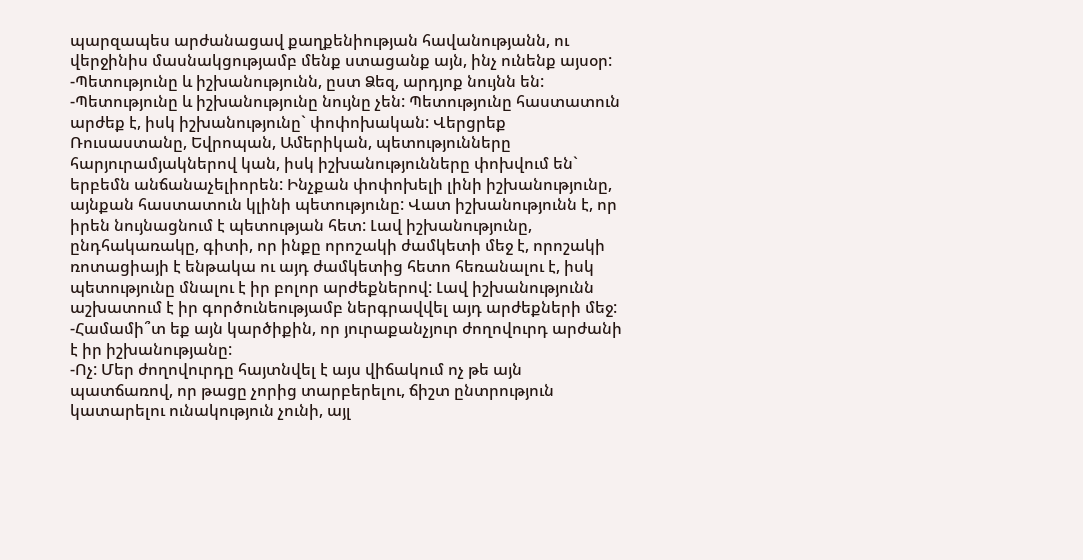պարզապես արժանացավ քաղքենիության հավանությանն, ու վերջինիս մասնակցությամբ մենք ստացանք այն, ինչ ունենք այսօր:
-Պետությունը և իշխանությունն, ըստ Ձեզ, արդյոք նույնն են:
-Պետությունը և իշխանությունը նույնը չեն: Պետությունը հաստատուն արժեք է, իսկ իշխանությունը` փոփոխական: Վերցրեք Ռուսաստանը, Եվրոպան, Ամերիկան, պետությունները հարյուրամյակներով կան, իսկ իշխանությունները փոխվում են` երբեմն անճանաչելիորեն: Ինչքան փոփոխելի լինի իշխանությունը, այնքան հաստատուն կլինի պետությունը: Վատ իշխանությունն է, որ իրեն նույնացնում է պետության հետ: Լավ իշխանությունը, ընդհակառակը, գիտի, որ ինքը որոշակի ժամկետի մեջ է, որոշակի ռոտացիայի է ենթակա ու այդ ժամկետից հետո հեռանալու է, իսկ պետությունը մնալու է իր բոլոր արժեքներով: Լավ իշխանությունն աշխատում է իր գործունեությամբ ներգրավվել այդ արժեքների մեջ:
-Համամի՞տ եք այն կարծիքին, որ յուրաքանչյուր ժողովուրդ արժանի է իր իշխանությանը:
-Ոչ: Մեր ժողովուրդը հայտնվել է այս վիճակում ոչ թե այն պատճառով, որ թացը չորից տարբերելու, ճիշտ ընտրություն կատարելու ունակություն չունի, այլ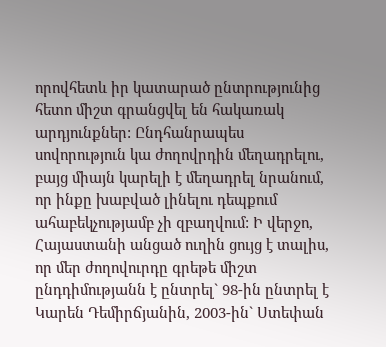որովհետև իր կատարած ընտրությունից հետո միշտ գրանցվել են հակառակ արդյունքներ: Ընդհանրապես սովորություն կա ժողովրդին մեղադրելու, բայց միայն կարելի է մեղադրել նրանում, որ ինքը խաբված լինելու դեպքում ահաբեկչությամբ չի զբաղվում: Ի վերջո, Հայաստանի անցած ուղին ցույց է տալիս, որ մեր ժողովուրդը գրեթե միշտ ընդդիմությանն է ընտրել` 98-ին ընտրել է Կարեն Դեմիրճյանին, 2003-ին` Ստեփան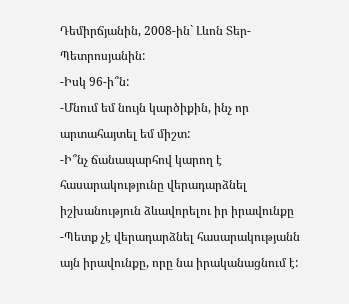Դեմիրճյանին, 2008-ին` Լևոն Տեր-Պետրոսյանին:
-Իսկ 96-ի՞ն:
-Մնում եմ նույն կարծիքին, ինչ որ արտահայտել եմ միշտ:
-Ի՞նչ ճանապարհով կարող է հասարակությունը վերադարձնել իշխանություն ձևավորելու իր իրավունքը
-Պետք չէ վերադարձնել հասարակությանն այն իրավունքը, որը նա իրականացնում է: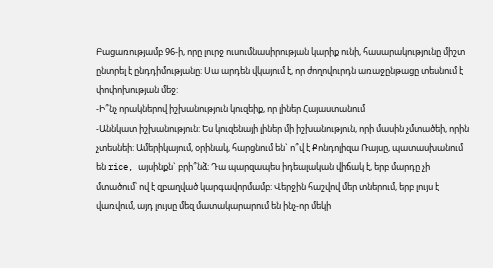Բացառությամբ 96-ի, որը լուրջ ուսումնասիրության կարիք ունի, հասարակությունը միշտ ընտրել է ընդդիմությանը: Սա արդեն վկայում է, որ ժողովուրդն առաջընթացը տեսնում է փոփոխության մեջ:
-Ի՞նչ որակներով իշխանություն կուզեիք, որ լիներ Հայաստանում
-Աննկատ իշխանություն: Ես կուզենայի լիներ մի իշխանություն, որի մասին չմտածեի, որին չտեսնեի: Ամերիկայում, օրինակ, հարցնում են` ո՞վ է Քոնդոլիզա Ռայսը, պատասխանում են rice, այսինքն` բրի՞նձ: Դա պարզապես իդեալական վիճակ է, երբ մարդը չի մտածում՝ ով է զբաղված կարգավորմամբ: Վերջին հաշվով մեր տներում, երբ լույս է վառվում, այդ լույսը մեզ մատակարարում են ինչ-որ մեկի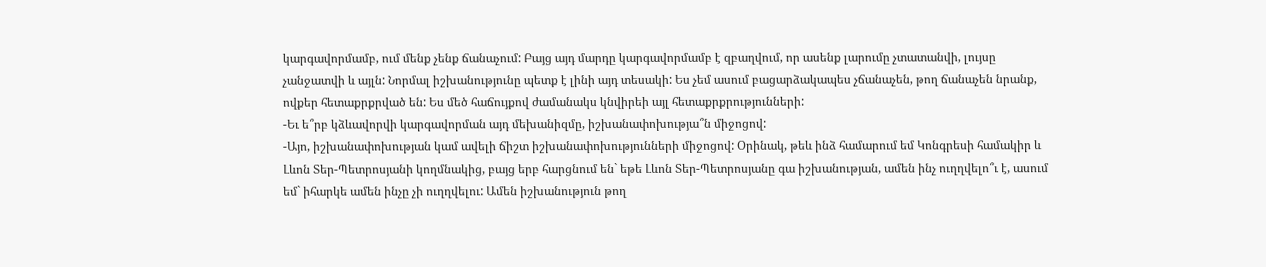կարգավորմամբ, ում մենք չենք ճանաչում: Բայց այդ մարդը կարգավորմամբ է զբաղվում, որ ասենք լարումը չտատանվի, լույսը չանջատվի և այլն: Նորմալ իշխանությունը պետք է լինի այդ տեսակի: Ես չեմ ասում բացարձակապես չճանաչեն, թող ճանաչեն նրանք, ովքեր հետաքրքրված են: Ես մեծ հաճույքով ժամանակս կնվիրեի այլ հետաքրքրությունների:
-Եւ ե՞րբ կձևավորվի կարգավորման այդ մեխանիզմը, իշխանափոխությա՞ն միջոցով:
-Այո, իշխանափոխության կամ ավելի ճիշտ իշխանափոխությունների միջոցով: Օրինակ, թեև ինձ համարում եմ Կոնգրեսի համակիր և Լևոն Տեր-Պետրոսյանի կողմնակից, բայց երբ հարցնում են` եթե Լևոն Տեր-Պետրոսյանը գա իշխանության, ամեն ինչ ուղղվելո՞ւ է, ասում եմ` իհարկե ամեն ինչը չի ուղղվելու: Ամեն իշխանություն թող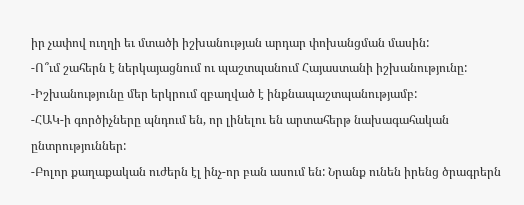իր չափով ուղղի եւ մտածի իշխանության արդար փոխանցման մասին:
-Ո՞ւմ շահերն է ներկայացնում ու պաշտպանում Հայաստանի իշխանությունը:
-Իշխանությունը մեր երկրում զբաղված է ինքնապաշտպանությամբ:
-ՀԱԿ-ի գործիչները պնդում են, որ լինելու են արտահերթ նախագահական ընտրություններ:
-Բոլոր քաղաքական ուժերն էլ ինչ-որ բան ասում են: Նրանք ունեն իրենց ծրագրերն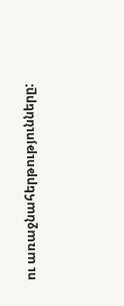ու առաջնահերթությունները: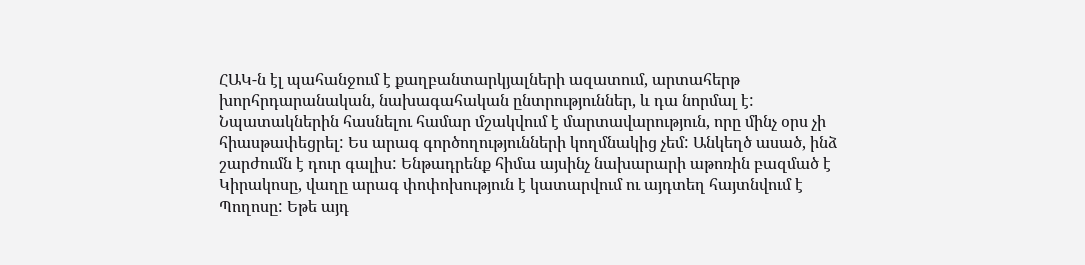ՀԱԿ-ն էլ պահանջում է քաղբանտարկյալների ազատում, արտահերթ խորհրդարանական, նախագահական ընտրություններ, և դա նորմալ է: Նպատակներին հասնելու համար մշակվում է մարտավարություն, որը մինչ օրս չի հիասթափեցրել: Ես արագ գործողությունների կողմնակից չեմ: Անկեղծ ասած, ինձ շարժումն է դուր գալիս: Ենթադրենք հիմա այսինչ նախարարի աթոռին բազմած է Կիրակոսը, վաղը արագ փոփոխություն է կատարվում ու այդտեղ հայտնվում է Պողոսը: Եթե այդ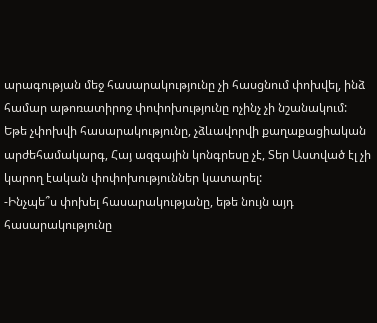արագության մեջ հասարակությունը չի հասցնում փոխվել, ինձ համար աթոռատիրոջ փոփոխությունը ոչինչ չի նշանակում: Եթե չփոխվի հասարակությունը, չձևավորվի քաղաքացիական արժեհամակարգ, Հայ ազգային կոնգրեսը չէ, Տեր Աստված էլ չի կարող էական փոփոխություններ կատարել:
-Ինչպե՞ս փոխել հասարակությանը, եթե նույն այդ հասարակությունը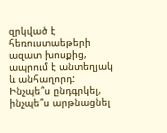զրկված է հեռուստաեթերի ազատ խոսքից, ապրում է անտեղյակ և անհաղորդ: Ինչպե՞ս ընդգրկել, ինչպե՞ս արթնացնել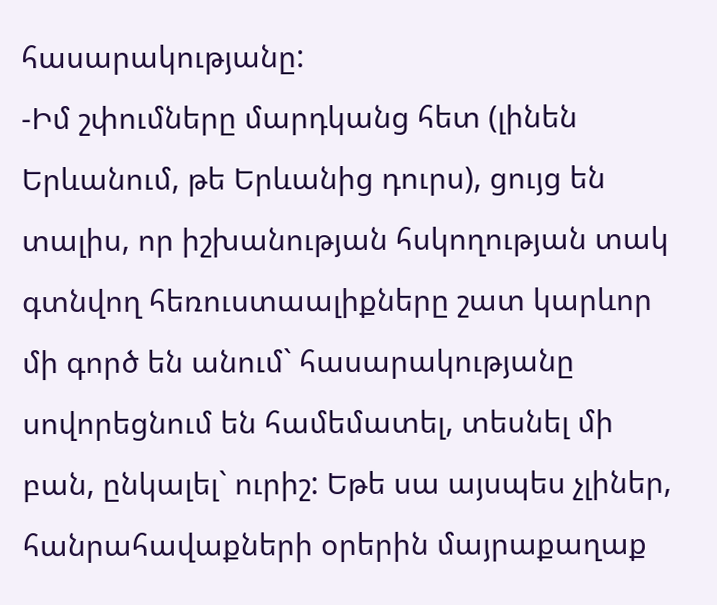հասարակությանը:
-Իմ շփումները մարդկանց հետ (լինեն Երևանում, թե Երևանից դուրս), ցույց են տալիս, որ իշխանության հսկողության տակ գտնվող հեռուստաալիքները շատ կարևոր մի գործ են անում` հասարակությանը սովորեցնում են համեմատել, տեսնել մի բան, ընկալել` ուրիշ: Եթե սա այսպես չլիներ, հանրահավաքների օրերին մայրաքաղաք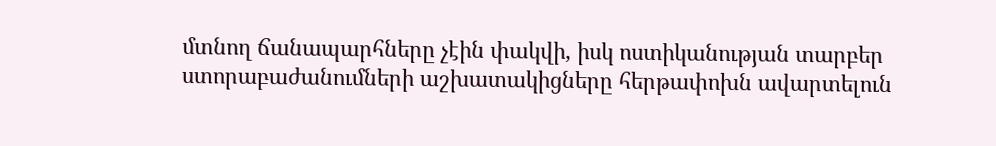մտնող ճանապարհները չէին փակվի, իսկ ոստիկանության տարբեր ստորաբաժանումների աշխատակիցները հերթափոխն ավարտելուն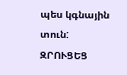պես կգնային տուն:
ԶՐՈՒՑԵՑ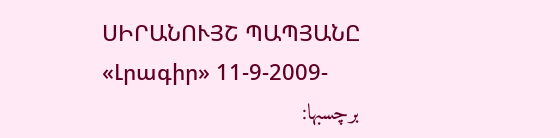ՍԻՐԱՆՈՒՅՇ ՊԱՊՅԱՆԸ
«Լրագիր» 11-9-2009-
برچسبها: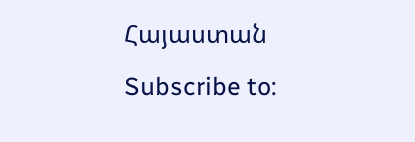Հայաստան
Subscribe to: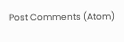Post Comments (Atom)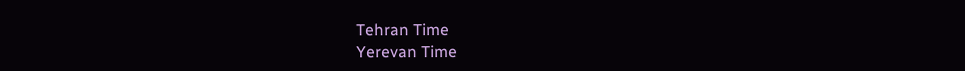Tehran Time
Yerevan Time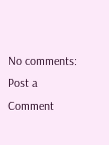No comments:
Post a Comment